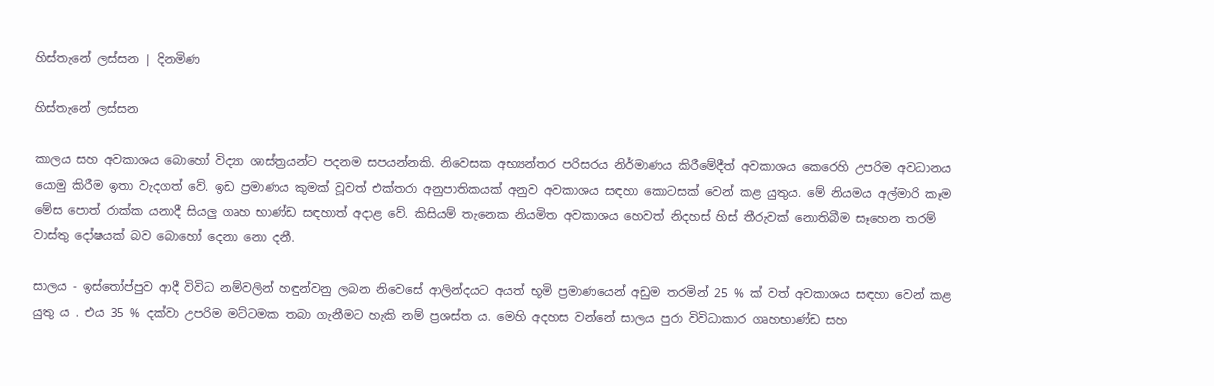හිස්තැනේ ලස්සන | දිනමිණ

හිස්තැනේ ලස්සන

කාලය සහ අවකාශය බොහෝ විද්‍යා ශාස්ත්‍රයන්ට පදනම සපයන්නකි. නිවෙසක අභ්‍යන්තර පරිසරය නිර්මාණය කිරීමේදීත් අවකාශය කෙරෙහි උපරිම අවධානය යොමු කිරීම ඉතා වැදගත් වේ. ඉඩ ප්‍රමාණය කුමක් වූවත් එක්තරා අනුපාතිකයක් අනුව අවකාශය සඳහා කොටසක් වෙන් කළ යුතුය. මේ නියමය අල්මාරි කෑම මේස පොත් රාක්ක යනාදී සියලු ගෘහ භාණ්ඩ සඳහාත් අදාළ වේ. කිසියම් තැනෙක නියමිත අවකාශය හෙවත් නිදහස් හිස් තීරුවක් නොතිබීම සෑහෙන තරම් වාස්තු දෝෂයක් බව බොහෝ දෙනා නො දනී.

සාලය - ඉස්තෝප්පුව ආදී විවිධ නම්වලින් හඳුන්වනු ලබන නිවෙසේ ආලින්දයට අයත් භූමි ප්‍රමාණයෙන් අඩුම තරමින් 25 % ක් වත් අවකාශය සඳහා වෙන් කළ යුතු ය . එය 35 % දක්වා උපරිම මට්ටමක තබා ගැනීමට හැකි නම් ප්‍රශස්ත ය. මෙහි අදහස වන්නේ සාලය පුරා විවිධාකාර ගෘහභාණ්ඩ සහ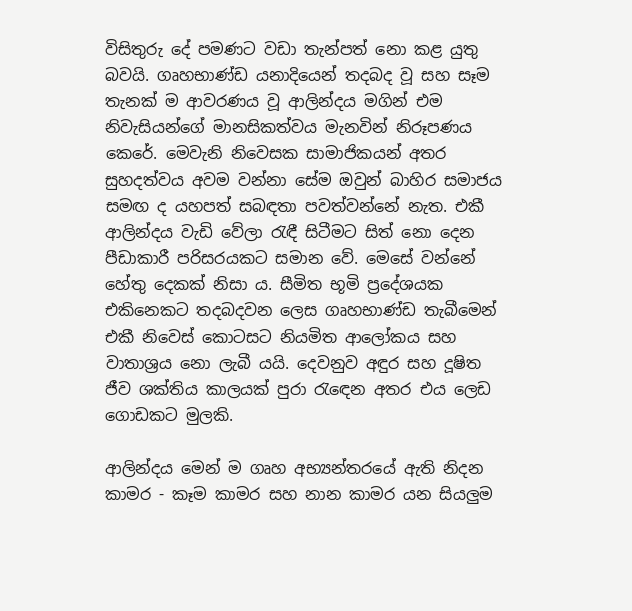විසිතුරු දේ පමණට වඩා තැන්පත් නො කළ යුතු බවයි. ගෘහභාණ්ඩ යනාදියෙන් තදබද වූ සහ සෑම තැනක් ම ආවරණය වූ ආලින්දය මගින් එම නිවැසියන්ගේ මානසිකත්වය මැනවින් නිරූපණය කෙරේ. මෙවැනි නිවෙසක සාමාජිකයන් අතර සුහදත්වය අවම වන්නා සේම ඔවුන් බාහිර සමාජය සමඟ ද යහපත් සබඳතා පවත්වන්නේ නැත. එකී ආලින්දය වැඩි වේලා රැඳී සිටීමට සිත් නො දෙන පීඩාකාරී පරිසරයකට සමාන වේ. මෙසේ වන්නේ හේතු දෙකක් නිසා ය. සීමිත භූමි ප්‍රදේශයක එකිනෙකට තදබදවන ලෙස ගෘහභාණ්ඩ තැබීමෙන් එකී නිවෙස් කොටසට නියමිත ආලෝකය සහ වාතාශ්‍රය නො ලැබී යයි. දෙවනුව අඳුර සහ දූෂිත ජීව ශක්තිය කාලයක් පුරා රැඳෙන අතර එය ලෙඩ ගොඩකට මුලකි.

ආලින්දය මෙන් ම ගෘහ අභ්‍යන්තරයේ ඇති නිදන කාමර - කෑම කාමර සහ නාන කාමර යන සියලුම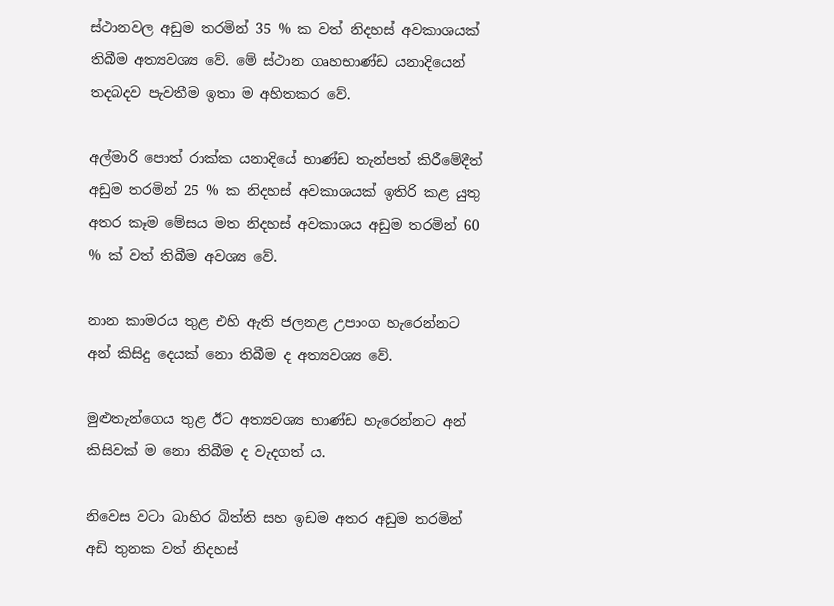ස්ථානවල අඩුම තරමින් 35 % ක වත් නිදහස් අවකාශයක් තිබීම අත්‍යවශ්‍ය වේ. මේ ස්ථාන ගෘහභාණ්ඩ යනාදියෙන් තදබදව පැවතීම ඉතා ම අහිතකර වේ.

අල්මාරි පොත් රාක්ක යනාදියේ භාණ්ඩ තැන්පත් කිරීමේදීත් අඩුම තරමින් 25 % ක නිදහස් අවකාශයක් ඉතිරි කළ යුතු අතර කෑම මේසය මත නිදහස් අවකාශය අඩුම තරමින් 60 % ක් වත් තිබීම අවශ්‍ය වේ.

නාන කාමරය තුළ එහි ඇති ජලනළ උපාංග හැරෙන්නට අන් කිසිදු දෙයක් නො තිබීම ද අත්‍යවශ්‍ය වේ.

මුළුතැන්ගෙය තුළ ඊට අත්‍යවශ්‍ය භාණ්ඩ හැරෙන්නට අන් කිසිවක් ම නො තිබීම ද වැදගත් ය.

නිවෙස වටා බාහිර බිත්ති සහ ඉඩම අතර අඩුම තරමින් අඩි තුනක වත් නිදහස්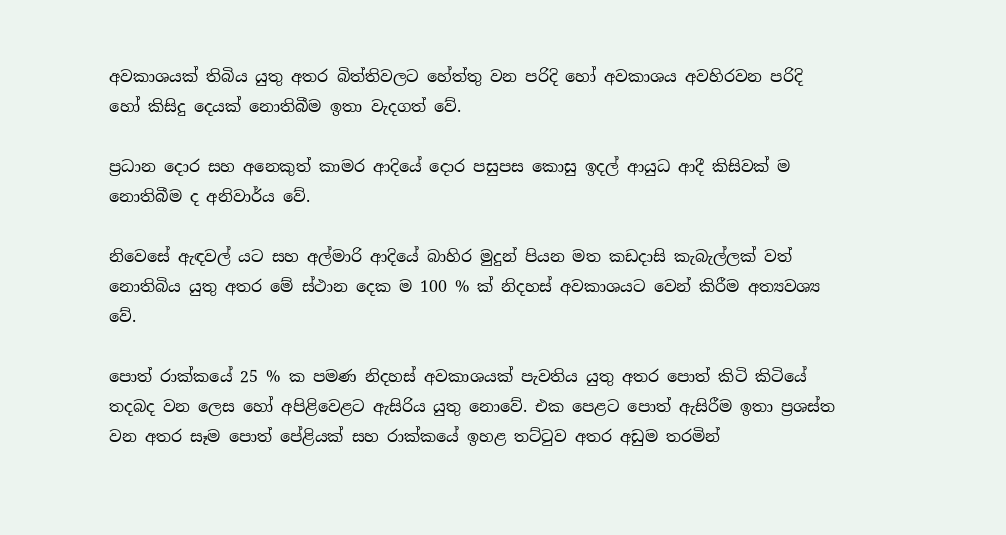අවකාශයක් තිබිය යුතු අතර බිත්තිවලට හේත්තු වන පරිදි හෝ අවකාශය අවහිරවන පරිදි හෝ කිසිදු දෙයක් නොතිබීම ඉතා වැදගත් වේ.

ප්‍රධාන දොර සහ අනෙකුත් කාමර ආදියේ දොර පසුපස කොසු ඉදල් ආයුධ ආදී කිසිවක් ම නොතිබීම ද අනිවාර්ය වේ.

නිවෙසේ ඇඳවල් යට සහ අල්මාරි ආදියේ බාහිර මුදුන් පියන මත කඩදාසි කැබැල්ලක් වත් නොතිබිය යුතු අතර මේ ස්ථාන දෙක ම 100 % ක් නිදහස් අවකාශයට වෙන් කිරීම අත්‍යවශ්‍ය වේ.

පොත් රාක්කයේ 25 % ක පමණ නිදහස් අවකාශයක් පැවතිය යුතු අතර පොත් කිටි කිටියේ තදබද වන ලෙස හෝ අපිළිවෙළට ඇසිරිය යුතු නොවේ. එක පෙළට පොත් ඇසිරීම ඉතා ප්‍රශස්ත වන අතර සෑම පොත් පේළියක් සහ රාක්කයේ ඉහළ තට්ටුව අතර අඩුම තරමින්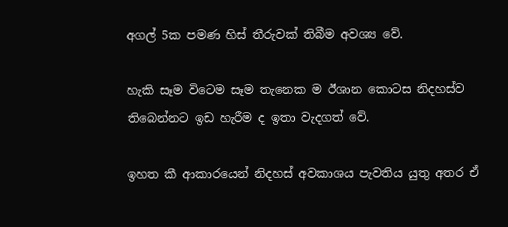අගල් 5ක පමණ හිස් තීරුවක් තිබීම අවශ්‍ය වේ.

හැකි සෑම විටෙම සෑම තැනෙක ම ඊශාන කොටස නිදහස්ව තිබෙන්නට ඉඩ හැරීම ද ඉතා වැදගත් වේ.

ඉහත කී ආකාරයෙන් නිදහස් අවකාශය පැවතිය යුතු අතර ඒ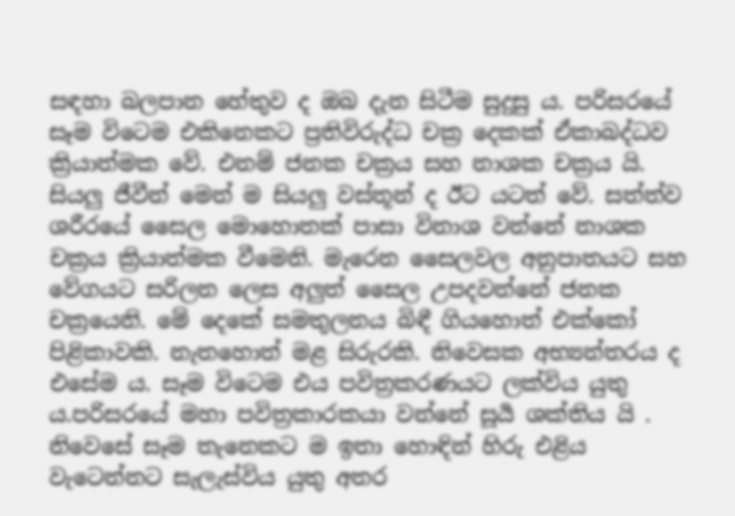සඳහා බලපාන හේතුව ද ඔබ දැන සිටීම සුදුසු ය. පරිසරයේ සෑම විටෙම එකිනෙකට ප්‍රතිවිරුද්ධ චක්‍ර දෙකක් ඒකාබද්ධව ක්‍රියාත්මක වේ. එනම් ජනක චක්‍රය සහ නාශක චක්‍රය යි. සියලු ජීවීන් මෙන් ම සියලු වස්තූන් ද ඊට යටත් වේ. සත්ත්ව ශරීරයේ සෛල මොහොතක් පාසා විනාශ වන්නේ නාශක චක්‍රය ක්‍රියාත්මක වීමෙනි. මැරෙන සෛලවල අනුපාතයට සහ වේගයට සරිලන ලෙස අලුත් සෛල උපදවන්නේ ජනක චක්‍රයෙනි. මේ දෙකේ සමතුලනය බිඳී ගියහොත් එක්කෝ පිළිකාවකි. නැතහොත් මළ සිරුරකි. නිවෙසක අභ්‍යන්තරය ද එසේම ය. සෑම විටෙම එය පවිත්‍රකරණයට ලක්විය යුතු ය.පරිසරයේ මහා පවිත්‍රකාරකයා වන්නේ සූර්‍ය ශක්තිය යි . නිවෙසේ සෑම තැනෙකට ම ඉතා හොඳින් හිරු එළිය වැටෙන්නට සැලැස්විය යුතු අතර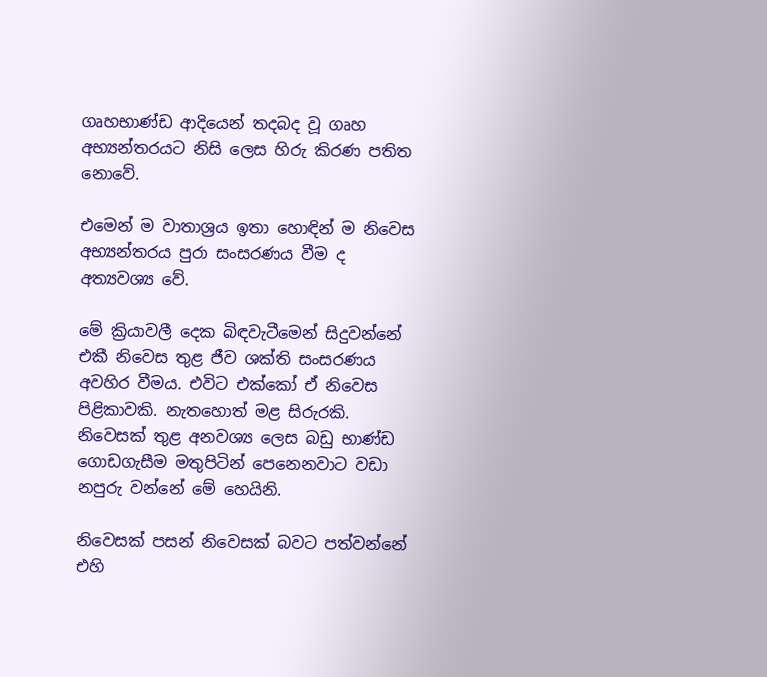ගෘහභාණ්ඩ ආදියෙන් තදබද වූ ගෘහ අභ්‍යන්තරයට නිසි ලෙස හිරු කිරණ පතිත නොවේ.

එමෙන් ම වාතාශ්‍රය ඉතා හොඳින් ම නිවෙස අභ්‍යන්තරය පුරා සංසරණය වීම ද අත්‍යවශ්‍ය වේ.

මේ ක්‍රියාවලී දෙක බිඳවැටීමෙන් සිදුවන්නේ එකී නිවෙස තුළ ජීව ශක්ති සංසරණය අවහිර වීමය. එවිට එක්කෝ ඒ නිවෙස පිළිකාවකි. නැතහොත් මළ සිරුරකි. නිවෙසක් තුළ අනවශ්‍ය ලෙස බඩු භාණ්ඩ ගොඩගැසීම මතුපිටින් පෙනෙනවාට වඩා නපුරු වන්නේ මේ හෙයිනි.

නිවෙසක් පසන් නිවෙසක් බවට පත්වන්නේ එහි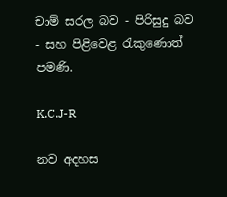චාම් සරල බව - පිරිසුදු බව - සහ පිළිවෙළ රැකුණොත් පමණි.

K.C.J-R

නව අදහස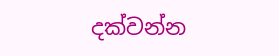දක්වන්න